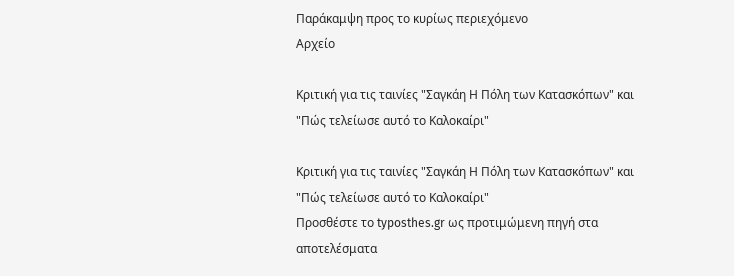Παράκαμψη προς το κυρίως περιεχόμενο
Αρχείο

Κριτική για τις ταινίες "Σαγκάη Η Πόλη των Κατασκόπων" και "Πώς τελείωσε αυτό το Καλοκαίρι"

Κριτική για τις ταινίες "Σαγκάη Η Πόλη των Κατασκόπων" και "Πώς τελείωσε αυτό το Καλοκαίρι"
Προσθέστε το typosthes.gr ως προτιμώμενη πηγή στα αποτελέσματα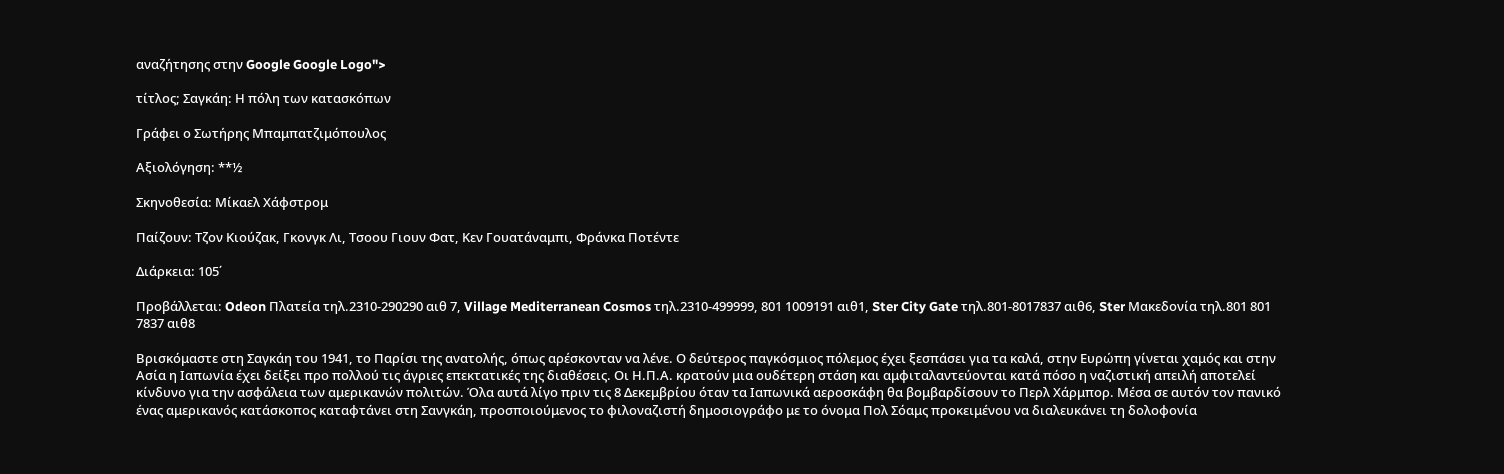αναζήτησης στην Google Google Logo">

τίτλος; Σαγκάη: Η πόλη των κατασκόπων

Γράφει ο Σωτήρης Μπαμπατζιμόπουλος

Αξιολόγηση: **½

Σκηνοθεσία: Μίκαελ Χάφστρομ

Παίζουν: Τζον Κιούζακ, Γκονγκ Λι, Τσοου Γιουν Φατ, Κεν Γουατάναμπι, Φράνκα Ποτέντε

Διάρκεια: 105΄

Προβάλλεται: Odeon Πλατεία τηλ.2310-290290 αιθ 7, Village Mediterranean Cosmos τηλ.2310-499999, 801 1009191 αιθ1, Ster City Gate τηλ.801-8017837 αιθ6, Ster Μακεδονία τηλ.801 801 7837 αιθ8

Βρισκόμαστε στη Σαγκάη του 1941, το Παρίσι της ανατολής, όπως αρέσκονταν να λένε. Ο δεύτερος παγκόσμιος πόλεμος έχει ξεσπάσει για τα καλά, στην Ευρώπη γίνεται χαμός και στην Ασία η Ιαπωνία έχει δείξει προ πολλού τις άγριες επεκτατικές της διαθέσεις. Οι Η.Π.Α. κρατούν μια ουδέτερη στάση και αμφιταλαντεύονται κατά πόσο η ναζιστική απειλή αποτελεί κίνδυνο για την ασφάλεια των αμερικανών πολιτών. Όλα αυτά λίγο πριν τις 8 Δεκεμβρίου όταν τα Ιαπωνικά αεροσκάφη θα βομβαρδίσουν το Περλ Χάρμπορ. Μέσα σε αυτόν τον πανικό ένας αμερικανός κατάσκοπος καταφτάνει στη Σανγκάη, προσποιούμενος το φιλοναζιστή δημοσιογράφο με το όνομα Πολ Σόαμς προκειμένου να διαλευκάνει τη δολοφονία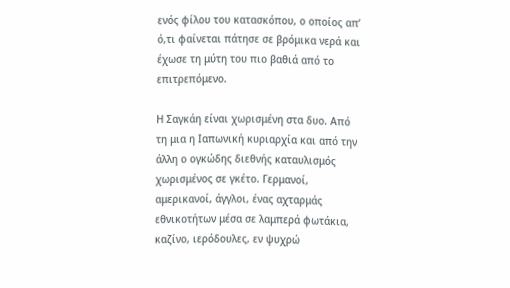ενός φίλου του κατασκόπου, ο οποίος απ’ ό,τι φαίνεται πάτησε σε βρόμικα νερά και έχωσε τη μύτη του πιο βαθιά από το επιτρεπόμενο.

Η Σαγκάη είναι χωρισμένη στα δυο. Από τη μια η Ιαπωνική κυριαρχία και από την άλλη ο ογκώδης διεθνής καταυλισμός χωρισμένος σε γκέτο. Γερμανοί, αμερικανοί, άγγλοι, ένας αχταρμάς εθνικοτήτων μέσα σε λαμπερά φωτάκια, καζίνο, ιερόδουλες, εν ψυχρώ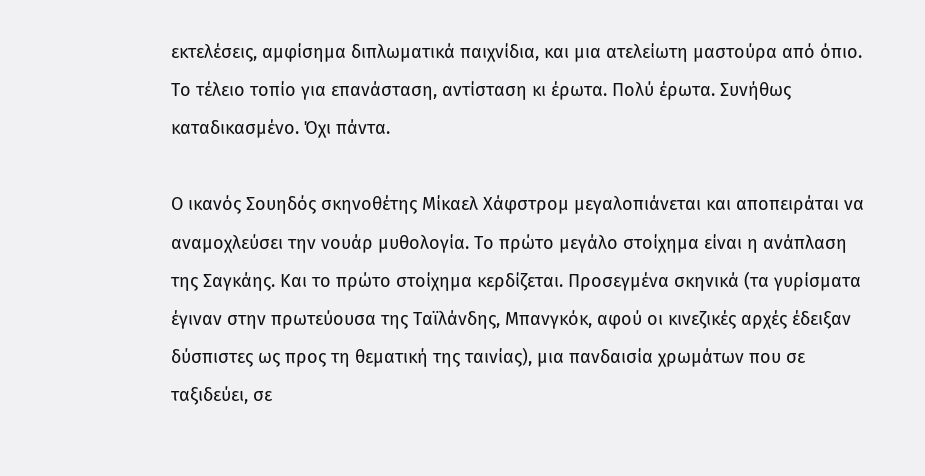εκτελέσεις, αμφίσημα διπλωματικά παιχνίδια, και μια ατελείωτη μαστούρα από όπιο. Το τέλειο τοπίο για επανάσταση, αντίσταση κι έρωτα. Πολύ έρωτα. Συνήθως καταδικασμένο. Όχι πάντα.

Ο ικανός Σουηδός σκηνοθέτης Μίκαελ Χάφστρομ μεγαλοπιάνεται και αποπειράται να αναμοχλεύσει την νουάρ μυθολογία. Το πρώτο μεγάλο στοίχημα είναι η ανάπλαση της Σαγκάης. Και το πρώτο στοίχημα κερδίζεται. Προσεγμένα σκηνικά (τα γυρίσματα έγιναν στην πρωτεύουσα της Ταϊλάνδης, Μπανγκόκ, αφού οι κινεζικές αρχές έδειξαν δύσπιστες ως προς τη θεματική της ταινίας), μια πανδαισία χρωμάτων που σε ταξιδεύει, σε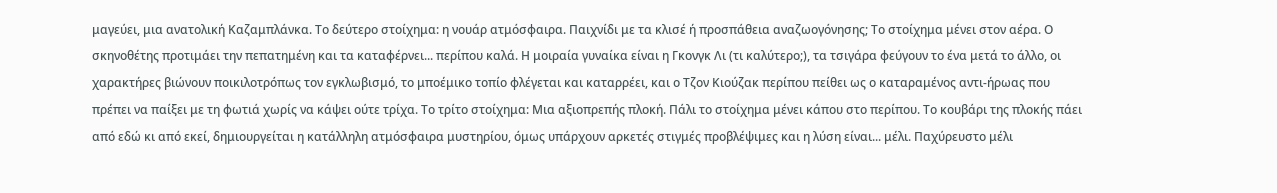μαγεύει, μια ανατολική Καζαμπλάνκα. Το δεύτερο στοίχημα: η νουάρ ατμόσφαιρα. Παιχνίδι με τα κλισέ ή προσπάθεια αναζωογόνησης; Το στοίχημα μένει στον αέρα. Ο σκηνοθέτης προτιμάει την πεπατημένη και τα καταφέρνει... περίπου καλά. Η μοιραία γυναίκα είναι η Γκονγκ Λι (τι καλύτερο;), τα τσιγάρα φεύγουν το ένα μετά το άλλο, οι χαρακτήρες βιώνουν ποικιλοτρόπως τον εγκλωβισμό, το μποέμικο τοπίο φλέγεται και καταρρέει, και ο Τζον Κιούζακ περίπου πείθει ως ο καταραμένος αντι-ήρωας που πρέπει να παίξει με τη φωτιά χωρίς να κάψει ούτε τρίχα. Το τρίτο στοίχημα: Μια αξιοπρεπής πλοκή. Πάλι το στοίχημα μένει κάπου στο περίπου. Το κουβάρι της πλοκής πάει από εδώ κι από εκεί, δημιουργείται η κατάλληλη ατμόσφαιρα μυστηρίου, όμως υπάρχουν αρκετές στιγμές προβλέψιμες και η λύση είναι... μέλι. Παχύρευστο μέλι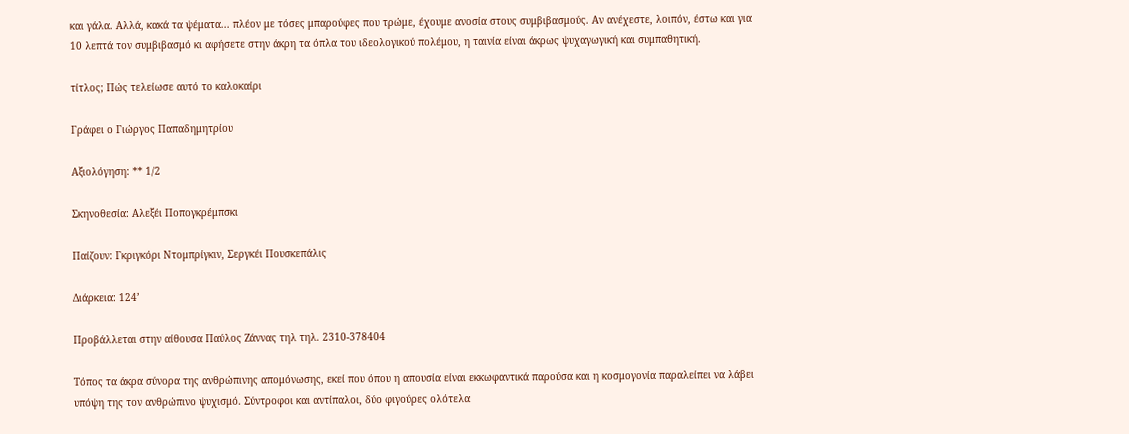και γάλα. Αλλά, κακά τα ψέματα... πλέον με τόσες μπαρούφες που τρώμε, έχουμε ανοσία στους συμβιβασμούς. Αν ανέχεστε, λοιπόν, έστω και για 10 λεπτά τον συμβιβασμό κι αφήσετε στην άκρη τα όπλα του ιδεολογικού πολέμου, η ταινία είναι άκρως ψυχαγωγική και συμπαθητική.

τίτλος; Πώς τελείωσε αυτό το καλοκαίρι

Γράφει ο Γιώργος Παπαδημητρίου

Αξιολόγηση: ** 1/2

Σκηνοθεσία: Αλεξέι Ποπογκρέμπσκι

Παίζουν: Γκριγκόρι Ντομπρίγκιν, Σεργκέι Πουσκεπάλις

Διάρκεια: 124’

Προβάλλεται στην αίθουσα Παύλος Ζάννας τηλ τηλ. 2310-378404

Τόπος τα άκρα σύνορα της ανθρώπινης απομόνωσης, εκεί που όπου η απουσία είναι εκκωφαντικά παρούσα και η κοσμογονία παραλείπει να λάβει υπόψη της τον ανθρώπινο ψυχισμό. Σύντροφοι και αντίπαλοι, δύο φιγούρες ολότελα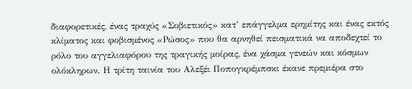διαφορετικές, ένας τραχύς «Σοβιετικός» κατ’ επάγγελμα ερημίτης και ένας εκτός κλίματος και φοβισμένος «Ρώσος» που θα αρνηθεί πεισματικά να αποδεχτεί το ρόλο του αγγελιαφόρου της τραγικής μοίρας, ένα χάσμα γενεών και κόσμων ολόκληρων. Η τρίτη ταινία του Αλεξέι Ποπογκρέμπσκι έκανε πρεμιέρα στο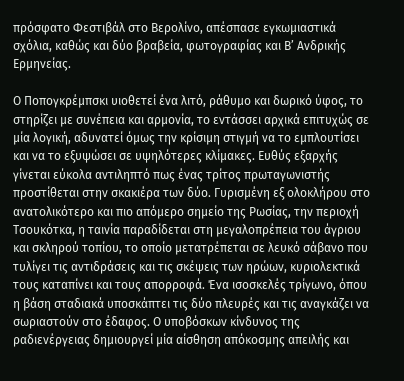πρόσφατο Φεστιβάλ στο Βερολίνο, απέσπασε εγκωμιαστικά σχόλια, καθώς και δύο βραβεία, φωτογραφίας και Β’ Ανδρικής Ερμηνείας.

Ο Ποπογκρέμπσκι υιοθετεί ένα λιτό, ράθυμο και δωρικό ύφος, το στηρίζει με συνέπεια και αρμονία, το εντάσσει αρχικά επιτυχώς σε μία λογική, αδυνατεί όμως την κρίσιμη στιγμή να το εμπλουτίσει και να το εξυψώσει σε υψηλότερες κλίμακες. Ευθύς εξαρχής γίνεται εύκολα αντιληπτό πως ένας τρίτος πρωταγωνιστής προστίθεται στην σκακιέρα των δύο. Γυρισμένη εξ ολοκλήρου στο ανατολικότερο και πιο απόμερο σημείο της Ρωσίας, την περιοχή Τσουκότκα, η ταινία παραδίδεται στη μεγαλοπρέπεια του άγριου και σκληρού τοπίου, το οποίο μετατρέπεται σε λευκό σάβανο που τυλίγει τις αντιδράσεις και τις σκέψεις των ηρώων, κυριολεκτικά τους καταπίνει και τους απορροφά. Ένα ισοσκελές τρίγωνο, όπου η βάση σταδιακά υποσκάπτει τις δύο πλευρές και τις αναγκάζει να σωριαστούν στο έδαφος. Ο υποβόσκων κίνδυνος της ραδιενέργειας δημιουργεί μία αίσθηση απόκοσμης απειλής και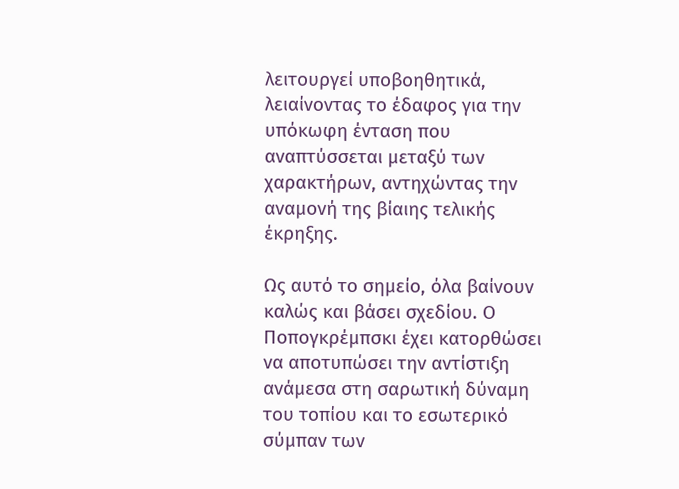λειτουργεί υποβοηθητικά, λειαίνοντας το έδαφος για την υπόκωφη ένταση που αναπτύσσεται μεταξύ των χαρακτήρων, αντηχώντας την αναμονή της βίαιης τελικής έκρηξης.

Ως αυτό το σημείο, όλα βαίνουν καλώς και βάσει σχεδίου. Ο Ποπογκρέμπσκι έχει κατορθώσει να αποτυπώσει την αντίστιξη ανάμεσα στη σαρωτική δύναμη του τοπίου και το εσωτερικό σύμπαν των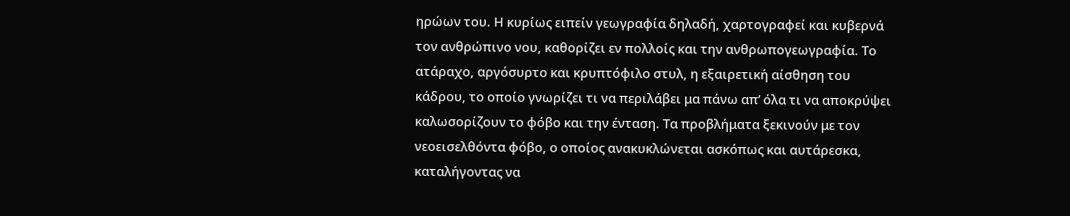ηρώων του. Η κυρίως ειπείν γεωγραφία δηλαδή, χαρτογραφεί και κυβερνά τον ανθρώπινο νου, καθορίζει εν πολλοίς και την ανθρωπογεωγραφία. Το ατάραχο, αργόσυρτο και κρυπτόφιλο στυλ, η εξαιρετική αίσθηση του κάδρου, το οποίο γνωρίζει τι να περιλάβει μα πάνω απ’ όλα τι να αποκρύψει καλωσορίζουν το φόβο και την ένταση. Τα προβλήματα ξεκινούν με τον νεοεισελθόντα φόβο, ο οποίος ανακυκλώνεται ασκόπως και αυτάρεσκα, καταλήγοντας να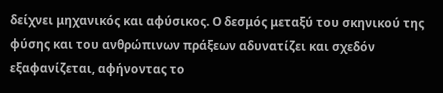δείχνει μηχανικός και αφύσικος. Ο δεσμός μεταξύ του σκηνικού της φύσης και του ανθρώπινων πράξεων αδυνατίζει και σχεδόν εξαφανίζεται, αφήνοντας το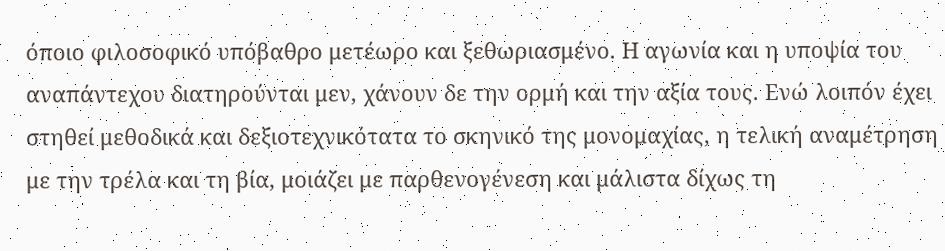όποιο φιλοσοφικό υπόβαθρο μετέωρο και ξεθωριασμένο. Η αγωνία και η υποψία του αναπάντεχου διατηρούνται μεν, χάνουν δε την ορμή και την αξία τους. Ενώ λοιπόν έχει στηθεί μεθοδικά και δεξιοτεχνικότατα το σκηνικό της μονομαχίας, η τελική αναμέτρηση με την τρέλα και τη βία, μοιάζει με παρθενογένεση και μάλιστα δίχως τη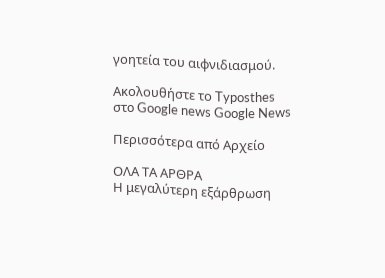γοητεία του αιφνιδιασμού.

Ακολουθήστε το Typosthes στo Google news Google News

Περισσότερα από Αρχείο

ΟΛΑ ΤΑ ΑΡΘΡΑ
Η μεγαλύτερη εξάρθρωση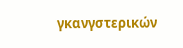γκανγστερικών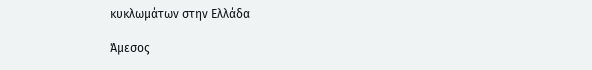κυκλωμάτων στην Ελλάδα

Άμεσος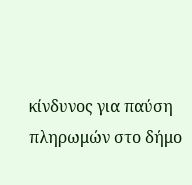κίνδυνος για παύση πληρωμών στο δήμο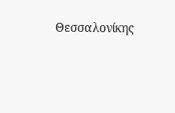Θεσσαλονίκης